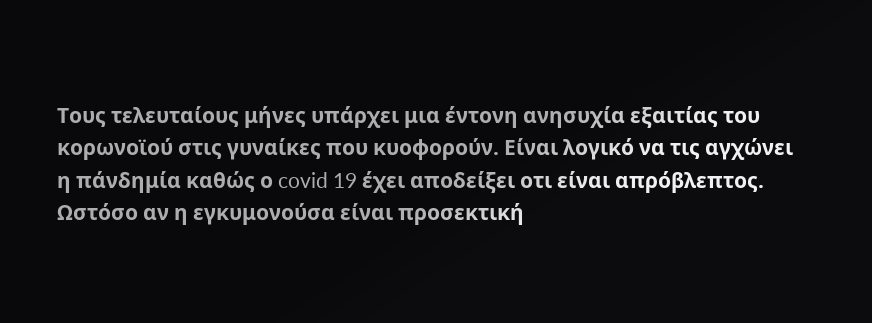Τους τελευταίους μήνες υπάρχει μια έντονη ανησυχία εξαιτίας του κορωνοϊού στις γυναίκες που κυοφορούν. Είναι λογικό να τις αγχώνει η πάνδημία καθώς ο covid 19 έχει αποδείξει οτι είναι απρόβλεπτος. Ωστόσο αν η εγκυμονούσα είναι προσεκτική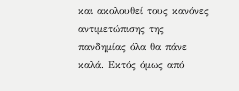και ακολουθεί τους κανόνες αντιμετώπισης της πανδημίας όλα θα πάνε καλά. Εκτός όμως από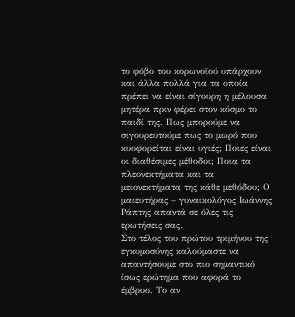το φόβο του κορωνοϊού υπάρχουν και άλλα πολλά για τα οποία πρέπει να είναι σίγουρη η μέλουσα μητέρα πριν φέρει στον κόσμο το παιδί της. Πως μπορούμε να σιγουρευτούμε πως το μωρό που κυοφορείται είναι υγιές; Ποιες είναι οι διαθέσιμες μέθοδοι; Ποια τα πλεονεκτήματα και τα μειονεκτήματα της κάθε μεθόδου; Ο μαιευτήρας – γυναικολόγος Ιωάννης Ράπτης απαντά σε όλες τις ερωτήσεις σας.
Στο τέλος του πρώτου τριμήνου της εγκυμοσύνης καλούμαστε να απαντήσουμε στο πιο σημαντικό ίσως ερώτημα που αφορά το έμβρυο. Το αν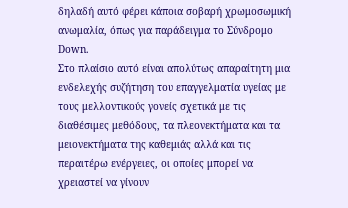δηλαδή αυτό φέρει κάποια σοβαρή χρωμοσωμική ανωμαλία, όπως για παράδειγμα το Σύνδρομο Down.
Στο πλαίσιο αυτό είναι απολύτως απαραίτητη μια ενδελεχής συζήτηση του επαγγελματία υγείας με τους μελλοντικούς γονείς σχετικά με τις διαθέσιμες μεθόδους, τα πλεονεκτήματα και τα μειονεκτήματα της καθεμιάς αλλά και τις περαιτέρω ενέργειες, οι οποίες μπορεί να χρειαστεί να γίνουν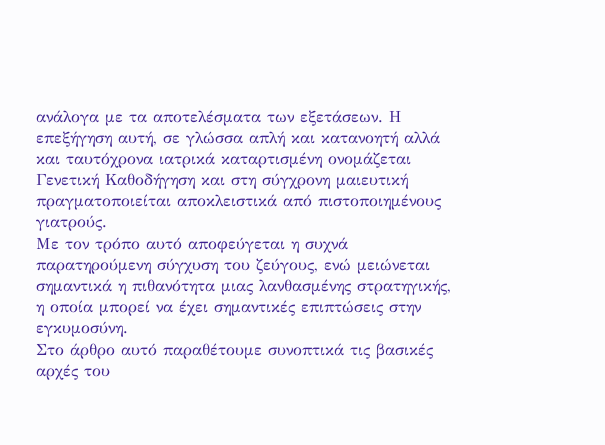ανάλογα με τα αποτελέσματα των εξετάσεων. Η επεξήγηση αυτή, σε γλώσσα απλή και κατανοητή αλλά και ταυτόχρονα ιατρικά καταρτισμένη ονομάζεται Γενετική Καθοδήγηση και στη σύγχρονη μαιευτική πραγματοποιείται αποκλειστικά από πιστοποιημένους γιατρούς.
Με τον τρόπο αυτό αποφεύγεται η συχνά παρατηρούμενη σύγχυση του ζεύγους, ενώ μειώνεται σημαντικά η πιθανότητα μιας λανθασμένης στρατηγικής, η οποία μπορεί να έχει σημαντικές επιπτώσεις στην εγκυμοσύνη.
Στο άρθρο αυτό παραθέτουμε συνοπτικά τις βασικές αρχές του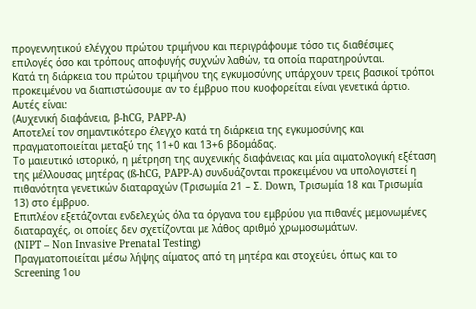προγεννητικού ελέγχου πρώτου τριμήνου και περιγράφουμε τόσο τις διαθέσιμες επιλογές όσο και τρόπους αποφυγής συχνών λαθών, τα οποία παρατηρούνται.
Κατά τη διάρκεια του πρώτου τριμήνου της εγκυμοσύνης υπάρχουν τρεις βασικοί τρόποι προκειμένου να διαπιστώσουμε αν το έμβρυο που κυοφορείται είναι γενετικά άρτιο. Αυτές είναι:
(Αυχενική διαφάνεια, β-hCG, PAPP-A)
Αποτελεί τον σημαντικότερο έλεγχο κατά τη διάρκεια της εγκυμοσύνης και πραγματοποιείται μεταξύ της 11+0 και 13+6 βδομάδας.
Το μαιευτικό ιστορικό, η μέτρηση της αυχενικής διαφάνειας και μία αιματολογική εξέταση της μέλλουσας μητέρας (ß-hCG, PAPP-A) συνδυάζονται προκειμένου να υπολογιστεί η πιθανότητα γενετικών διαταραχών (Τρισωμία 21 – Σ. Down, Τρισωμία 18 και Τρισωμία 13) στο έμβρυο.
Επιπλέον εξετάζονται ενδελεχώς όλα τα όργανα του εμβρύου για πιθανές μεμονωμένες διαταραχές, οι οποίες δεν σχετίζονται με λάθος αριθμό χρωμοσωμάτων.
(NIPT – Non Invasive Prenatal Testing)
Πραγματοποιείται μέσω λήψης αίματος από τη μητέρα και στοχεύει, όπως και το Screening 1ου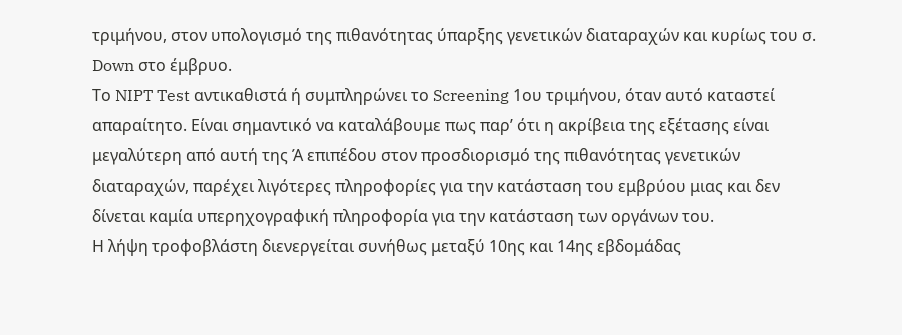τριμήνου, στον υπολογισμό της πιθανότητας ύπαρξης γενετικών διαταραχών και κυρίως του σ. Down στο έμβρυο.
Το NIPT Test αντικαθιστά ή συμπληρώνει το Screening 1ου τριμήνου, όταν αυτό καταστεί απαραίτητο. Είναι σημαντικό να καταλάβουμε πως παρ’ ότι η ακρίβεια της εξέτασης είναι μεγαλύτερη από αυτή της Ά επιπέδου στον προσδιορισμό της πιθανότητας γενετικών διαταραχών, παρέχει λιγότερες πληροφορίες για την κατάσταση του εμβρύου μιας και δεν δίνεται καμία υπερηχογραφική πληροφορία για την κατάσταση των οργάνων του.
Η λήψη τροφοβλάστη διενεργείται συνήθως μεταξύ 10ης και 14ης εβδομάδας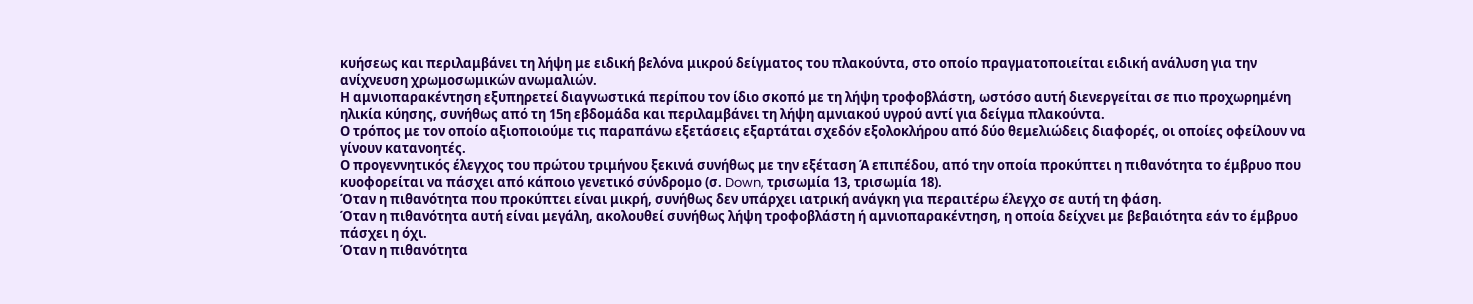κυήσεως και περιλαμβάνει τη λήψη με ειδική βελόνα μικρού δείγματος του πλακούντα, στο οποίο πραγματοποιείται ειδική ανάλυση για την ανίχνευση χρωμοσωμικών ανωμαλιών.
Η αμνιοπαρακέντηση εξυπηρετεί διαγνωστικά περίπου τον ίδιο σκοπό με τη λήψη τροφοβλάστη, ωστόσο αυτή διενεργείται σε πιο προχωρημένη ηλικία κύησης, συνήθως από τη 15η εβδομάδα και περιλαμβάνει τη λήψη αμνιακού υγρού αντί για δείγμα πλακούντα.
Ο τρόπος με τον οποίο αξιοποιούμε τις παραπάνω εξετάσεις εξαρτάται σχεδόν εξολοκλήρου από δύο θεμελιώδεις διαφορές, οι οποίες οφείλουν να γίνουν κατανοητές.
Ο προγεννητικός έλεγχος του πρώτου τριμήνου ξεκινά συνήθως με την εξέταση Ά επιπέδου, από την οποία προκύπτει η πιθανότητα το έμβρυο που κυοφορείται να πάσχει από κάποιο γενετικό σύνδρομο (σ. Down, τρισωμία 13, τρισωμία 18).
Όταν η πιθανότητα που προκύπτει είναι μικρή, συνήθως δεν υπάρχει ιατρική ανάγκη για περαιτέρω έλεγχο σε αυτή τη φάση.
Όταν η πιθανότητα αυτή είναι μεγάλη, ακολουθεί συνήθως λήψη τροφοβλάστη ή αμνιοπαρακέντηση, η οποία δείχνει με βεβαιότητα εάν το έμβρυο πάσχει η όχι.
Όταν η πιθανότητα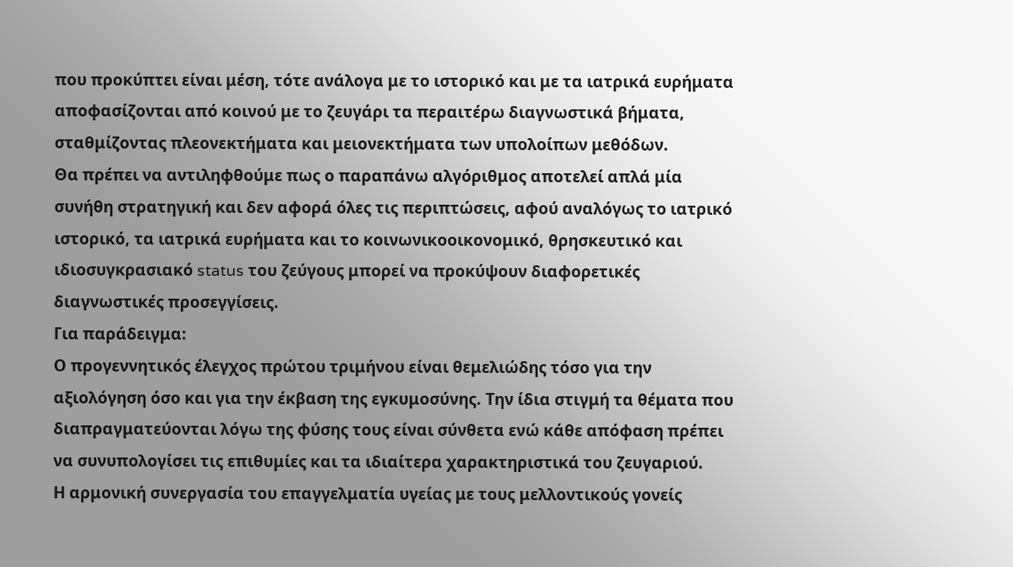που προκύπτει είναι μέση, τότε ανάλογα με το ιστορικό και με τα ιατρικά ευρήματα αποφασίζονται από κοινού με το ζευγάρι τα περαιτέρω διαγνωστικά βήματα, σταθμίζοντας πλεονεκτήματα και μειονεκτήματα των υπολοίπων μεθόδων.
Θα πρέπει να αντιληφθούμε πως ο παραπάνω αλγόριθμος αποτελεί απλά μία συνήθη στρατηγική και δεν αφορά όλες τις περιπτώσεις, αφού αναλόγως το ιατρικό ιστορικό, τα ιατρικά ευρήματα και το κοινωνικοοικονομικό, θρησκευτικό και ιδιοσυγκρασιακό status του ζεύγους μπορεί να προκύψουν διαφορετικές διαγνωστικές προσεγγίσεις.
Για παράδειγμα:
Ο προγεννητικός έλεγχος πρώτου τριμήνου είναι θεμελιώδης τόσο για την αξιολόγηση όσο και για την έκβαση της εγκυμοσύνης. Την ίδια στιγμή τα θέματα που διαπραγματεύονται λόγω της φύσης τους είναι σύνθετα ενώ κάθε απόφαση πρέπει να συνυπολογίσει τις επιθυμίες και τα ιδιαίτερα χαρακτηριστικά του ζευγαριού.
Η αρμονική συνεργασία του επαγγελματία υγείας με τους μελλοντικούς γονείς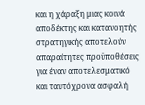και η χάραξη μιας κοινά αποδέκτης και κατανοητής στρατηγικής αποτελούν απαραίτητες προϋποθέσεις για έναν αποτελεσματικό και ταυτόχρονα ασφαλή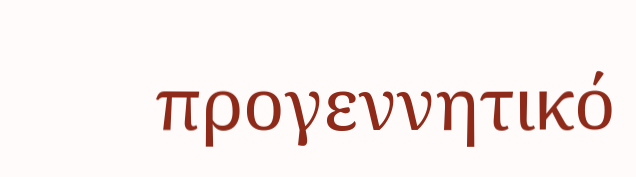προγεννητικό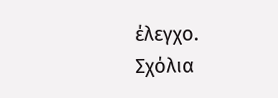έλεγχο.
Σχόλια